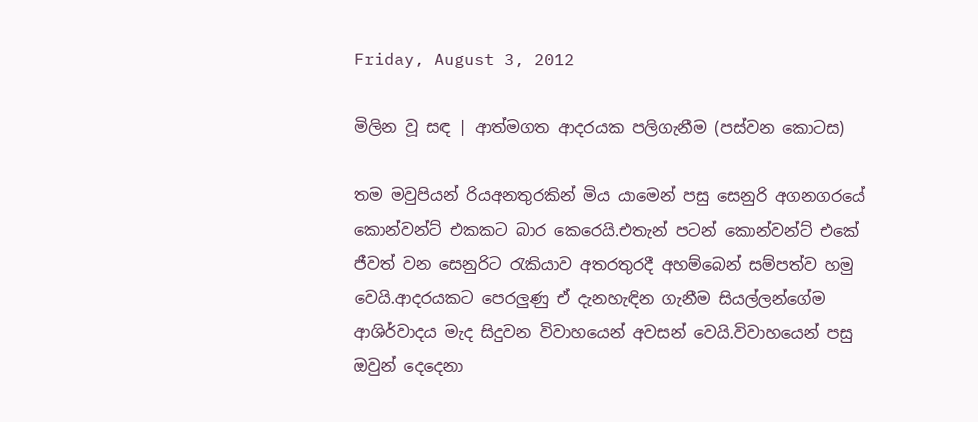Friday, August 3, 2012

මිලින වූ සඳ | ආත්මගත ආදරයක පලිගැනීම (පස්වන කොටස)

තම මවුපියන් රියඅනතුරකින් මිය යාමෙන් පසු සෙනුරි අගනගරයේ කොන්වන්ට් එකකට බාර කෙරෙයි.එතැන් පටන් කොන්වන්ට් එකේ ජීවත් වන සෙනුරිට රැකියාව අතරතුරදී අහම්බෙන් සම්පත්ව හමු වෙයි.ආදරයකට පෙරලුණු ඒ දැනහැඳින ගැනීම සියල්ලන්ගේම ආශිර්වාදය මැද සිදුවන විවාහයෙන් අවසන් වෙයි.විවාහයෙන් පසු ඔවුන් දෙදෙනා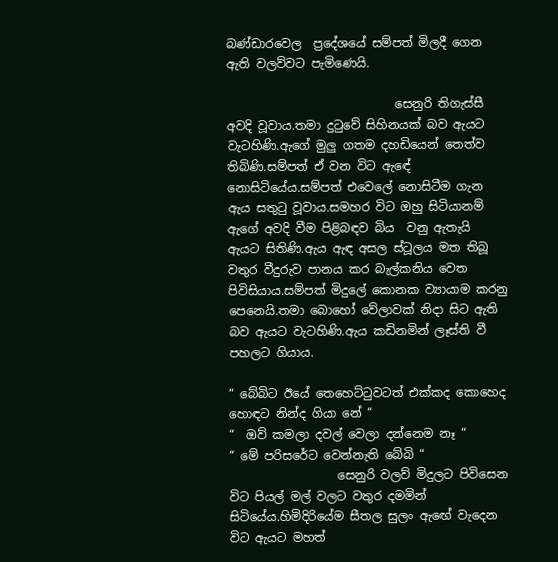බණ්ඩාරවෙල  ප්‍රදේශයේ සම්පත් මිලදී ගෙන ඇති වලව්වට පැමිණෙයි.

                            සෙනුරි තිගැස්සී අවදි වූවාය.තමා දුටුවේ සිහිනයක් බව ඇයට වැටහිණි.ඇගේ මුලු ගතම දහඩියෙන් තෙත්ව තිබිණි.සම්පත් ඒ වන විට ඇඳේ නොසිටියේය.සම්පත් එවෙලේ නොසිටීම ගැන ඇය සතුටු වූවාය.සමහර විට ඔහු සිටියානම් ඇගේ අවදි වීම පිළිබඳව බිය  වනු ඇතැයි ඇයට සිතිණි.ඇය ඇඳ අසල ස්ටූලය මත තිබූ වතුර වීදුරුව පානය කර බැල්කනිය වෙත පිවිසියාය.සම්පත් මිදුලේ කොනක ව්‍යායාම කරනු පෙනෙයි.තමා බොහෝ වේලාවක් නිදා සිට ඇති බව ඇයට වැටහිණි.ඇය කඩිනමින් ලෑස්ති වී පහලට ගියාය.

“ බේබිට ඊයේ තෙහෙට්ටුවටත් එක්කද කොහෙද හොඳට නින්ද ගියා නේ “
“  ඔව් කමලා දවල් වෙලා දන්නෙම නෑ “
“ මේ පරිසරේට වෙන්නැති බේබි “
                  සෙනුරි වලව් මිදුලට පිවිසෙන විට පියල් මල් වලට වතුර දමමින් සිටියේය.හිමිදිරියේම සීතල සුලං ඇඟේ වැදෙන විට ඇයට මහත්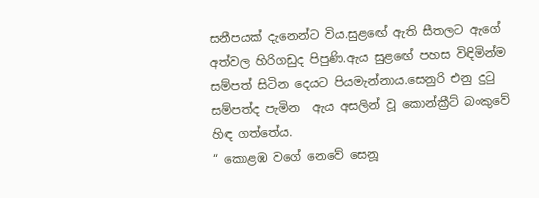සනීපයක් දැනෙන්ට විය.සුළඟේ ඇති සීතලට ඇගේ අත්වල හිරිගඩුද පිපුණි.ඇය සුළඟේ පහස විඳිමින්ම සම්පත් සිටින දෙයට පියමැන්නාය.සෙනුරි එනු දුටු සම්පත්ද පැමින  ඇය අසලින් වූ කොන්ක්‍රීට් බංකුවේ හිඳ ගත්තේය.
“ කොළඹ වගේ නෙවේ සෙනූ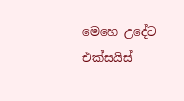මෙහෙ උදේට එක්සයිස්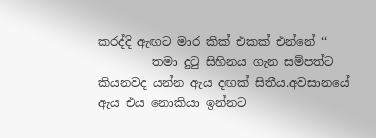කරද්දි ඇඟට මාර කික් එකක් එන්නේ ‘‘
         තමා දුටු සිහිනය ගැන සම්පත්ට කියනවද යන්න ඇය දඟක් සිතීය.අවසානයේ ඇය එය නොකියා ඉන්නට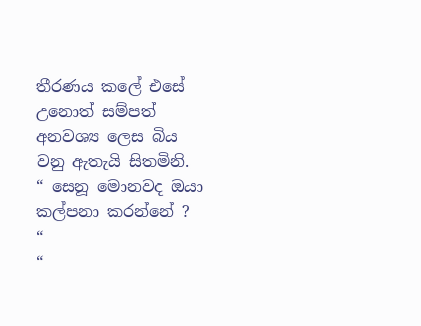තීරණය කලේ එසේ උනොත් සම්පත් අනවශ්‍ය ලෙස බිය වනු ඇතැයි සිතමිනි.
“ සෙනූ මොනවද ඔයා කල්පනා කරන්නේ ? “
“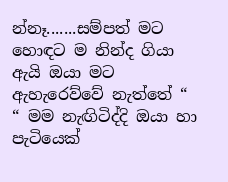න්නෑ.......සම්පත් මට හොඳට ම නින්ද ගියා ඇයි ඔයා මට ඇහැරෙව්වේ නැත්තේ “
“ මම නැඟිටිද්දි ඔයා හා පැටියෙක්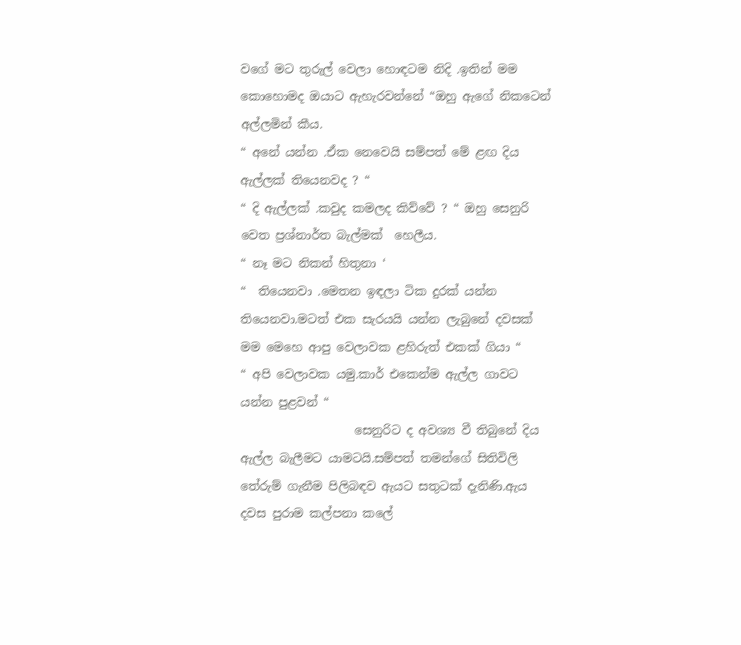වගේ මට තුරුල් වෙලා හොඳටම නිදි .ඉතින් මම කොහොමද ඔයාට ඇහැරවන්නේ “ඔහු ඇගේ නිකටෙන් අල්ලමින් කීය.
“ අනේ යන්න .ඒක නෙවෙයි සම්පත් මේ ළඟ දිය ඇල්ලක් තියෙනවද ? “
“ දි ඇල්ලක් .කවුද කමලද කිව්වේ ? “ ඔහු සෙනුරි වෙත ප්‍රශ්නාර්ත බැල්මක්  හෙලීය.
“ නෑ මට නිකන් හිතුනා ‘
“  තියෙනවා .මෙතන ඉඳලා ටික දුරක් යන්න තියෙනවා.මටත් එක සැරයයි යන්න ලැබුනේ දවසක් මම මෙහෙ ආපු වෙලාවක ළහිරුත් එකක් ගියා “
“ අපි වෙලාවක යමු.කාර් එකෙන්ම ඇල්ල ගාවට යන්න පුළවන් “
                   සෙනුරිට ද අවශ්‍ය වී තිබුනේ දිය ඇල්ල බැලීමට යාමටයි.සම්පත් තමන්ගේ සිතිවිලි තේරුම් ගැනීම පිලිබඳව ඇයට සතුටක් දැනිණි.ඇය දවස පුරාම කල්පනා කලේ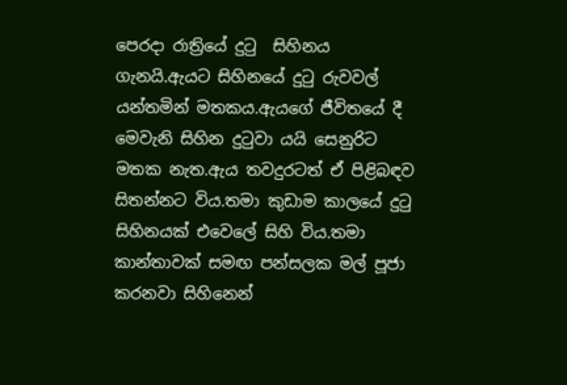පෙරදා රාත්‍රියේ දුටු  සිහිනය ගැනයි.ඇයට සිහිනයේ දුටු රුවවල් යන්තමින් මතකය.ඇයගේ ජීවිතයේ දී මෙවැනි සිහින දුටුවා යයි සෙනුරිට මතක නැත.ඇය තවදුරටත් ඒ පිළිබඳව සිතන්නට විය.තමා කුඩාම කාලයේ දුටු සිහිනයක් එවෙලේ සිහි විය.තමා කාන්තාවක් සමඟ පන්සලක මල් පූජා කරනවා සිහිනෙන්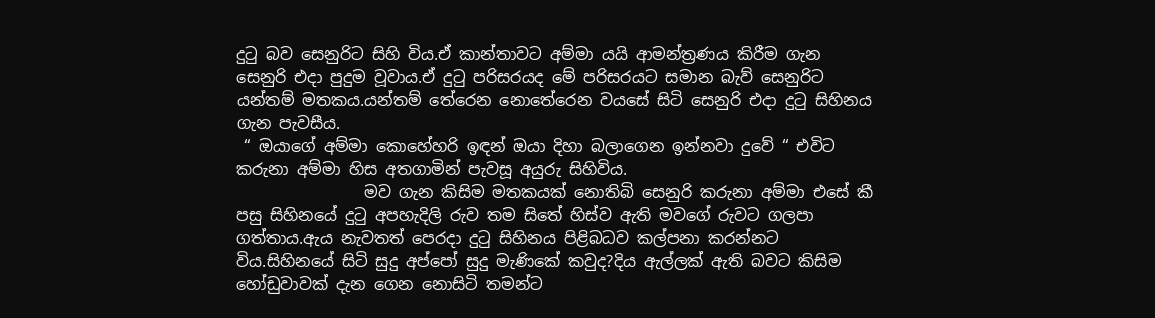දුටු බව සෙනුරිට සිහි විය.ඒ කාන්තාවට අම්මා යයි ආමන්ත්‍රණය කිරීම ගැන සෙනුරි එදා පුදුම වූවාය.ඒ දුටු පරිසරයද මේ පරිසරයට සමාන බැව් සෙනුරිට යන්තම් මතකය.යන්තම් තේරෙන නොතේරෙන වයසේ සිටි සෙනුරි එදා දුටු සිහිනය ගැන පැවසීය.
 “ ඔයාගේ අම්මා කොහේහරි ඉඳන් ඔයා දිහා බලාගෙන ඉන්නවා දුවේ “ එවිට කරුනා අම්මා හිස අතගාමින් පැවසූ අයුරු සිහිවිය.
                මව ගැන කිසිම මතකයක් නොතිබි සෙනුරි කරුනා අම්මා එසේ කී පසු සිහිනයේ දුටු අපහැදිලි රුව තම සිතේ හිස්ව ඇති මවගේ රුවට ගලපා ගත්තාය.ඇය නැවතත් පෙරදා දුටු සිහිනය පිළිබධව කල්පනා කරන්නට විය.සිහිනයේ සිටි සුදු අප්පෝ සුදු මැණිකේ කවුද?දිය ඇල්ලක් ඇති බවට කිසිම හෝඩුවාවක් දැන ගෙන නොසිටි තමන්ට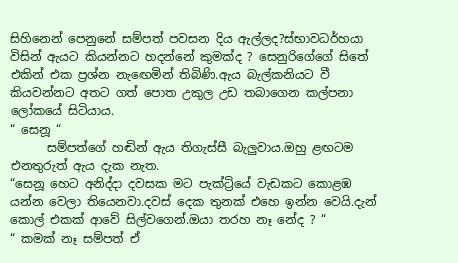සිහිනෙන් පෙනුනේ සම්පත් පවසන දිය ඇල්ලද?ස්භාවධර්හයා විසින් ඇයට කියන්නට හදන්නේ කුමක්ද ? සෙනුරිගේගේ සිතේ එකින් එක ප්‍රශ්න නැඟෙමින් තිබිණි.ඇය බැල්කනියට වී කියවන්නට අතට ගත් පොත උකුල උඩ තබාගෙන කල්පනා ලෝකයේ සිටියාය.
“ සෙනූ “
      සම්පත්ගේ හඬින් ඇය තිගැස්සී බැලුවාය.ඔහු ළඟටම එනතුරුත් ඇය දැක නැත.
“සෙනූ හෙට අනිද්දා දවසක මට පැක්ට්‍රියේ වැඩකට කොළඹ යන්න වෙලා තියෙනවා.දවස් දෙක තුනක් එහෙ ඉන්න වෙයි.දැන් කොල් එකක් ආවේ සිල්වගෙන්.ඔයා තරහ නෑ නේද ? “
“ කමක් නෑ සම්පත් ඒ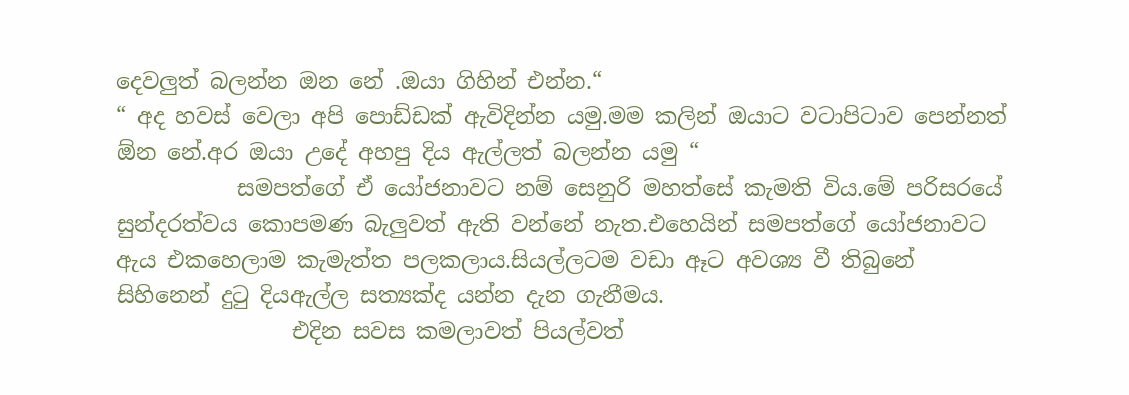දෙවලුත් බලන්න ඔන නේ .ඔයා ගිහින් එන්න.“
“ අද හවස් වෙලා අපි පොඩ්ඩක් ඇවිදින්න යමු.මම කලින් ඔයාට වටාපිටාව පෙන්නත් ඕන නේ.අර ඔයා උදේ අහපු දිය ඇල්ලත් බලන්න යමු “
           සමපත්ගේ ඒ යෝජනාවට නම් සෙනුරි මහත්සේ කැමති විය.මේ පරිසරයේ සුන්දරත්වය කොපමණ බැලුවත් ඇති වන්නේ නැත.එහෙයින් සමපත්ගේ යෝජනාවට ඇය එකහෙලාම කැමැත්ත පලකලාය.සියල්ලටම වඩා ඈට අවශ්‍ය වී තිබුනේ සිහිනෙන් දුටු දියඇල්ල සත්‍යක්ද යන්න දැන ගැනීමය.
                එදින සවස කමලාවත් පියල්වත්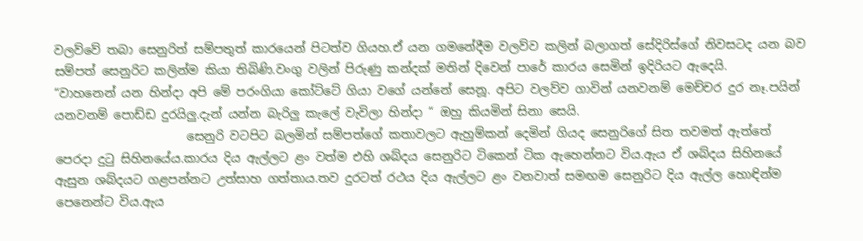වලව්වේ තබා සෙනුරිත් සම්පතුත් කාරයෙන් පිටත්ව ගියහ.ඒ යන ගමනේදීම වලව්ව කලින් බලාගත් සේදිරිස්ගේ නිවසටද යන බව සම්පත් සෙනුරිට කලින්ම කියා තිබිණි.වංගු වලින් පිරුණු කන්දක් මතින් දිවෙන් පාරේ කාරය සෙමින් ඉදිරියට ඇදෙයි.
“වාහනෙන් යන හින්දා අපි මේ පරංගියා කෝට්ටේ ගියා වගේ යන්නේ සෙනූ. අපිට වලව්ව ගාවින් යනවනම් මෙච්චර දුර නෑ.පයින් යනවනම් පොඩ්ඩ දුරයිලු.දැන් යන්න බැරිලු කැලේ වැවිලා හින්දා “ ඔහු කියමින් සිනා සෙයි.
                      සෙනුරි වටපිට බලමින් සම්පත්ගේ කතාවලට ඇහුම්කන් දෙමින් ගියද සෙනුරිගේ සිත තවමත් ඇත්තේ පෙරදා දුටු සිහිනයේය.කාරය දිය ඇල්ලට ළං වත්ම එහි ශබ්දය සෙනුරිට ටිකෙන් ටික ඇහෙන්නට විය.ඇය ඒ ශබ්දය සිහිනයේ ඇසුන ශබ්දයට ගළපන්නට උත්සාහ ගත්තාය.තව දුරටත් රථය දිය ඇල්ලට ළං වනවාත් සමඟම සෙනුරිට දිය ඇල්ල හොඳින්ම පෙනෙන්ට විය.ඇය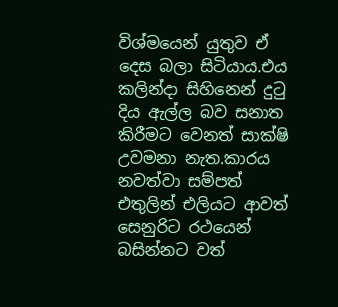විශ්මයෙන් යුතුව ඒ දෙස බලා සිටියාය.එය කලින්දා සිහිනෙන් දුටු දිය ඇල්ල බව සනාත කිරීමට වෙනත් සාක්ෂි උවමනා නැත.කාරය නවත්වා සම්පත් එතුලින් එලියට ආවත් සෙනුරිට රථයෙන් බසින්නට වත්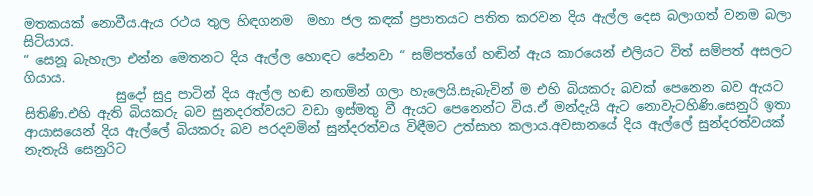මතකයක් නොවීය.ඇය රථය තුල හිඳගනම  මහා ජල කඳක් ප්‍රපාතයට පතිත කරවන දිය ඇල්ල දෙස බලාගත් වනම බලා සිටියාය.
“ සෙනූ බැහැලා එන්න මෙතනට දිය ඇල්ල හොඳට පේනවා “ සම්පත්ගේ හඬින් ඇය කාරයෙන් එලියට විත් සම්පත් අසලට ගියාය.
              සුදෝ සුදු පාටින් දිය ඇල්ල හඬ නඟමින් ගලා හැලෙයි.සැබැවින් ම එහි බියකරු බවක් පෙනෙන බව ඇයට සිතිණි.එහි ඇති බියකරු බව සුනදරත්වයට වඩා ඉස්මතු වී ඇයට පෙනෙන්ට විය.ඒ මන්දැයි ඇට නොවැටහිණි.සෙනුරි ඉතා ආයාසයෙන් දිය ඇල්ලේ බියකරු බව පරදවමින් සුන්දරත්වය විඳීමට උත්සාහ කලාය.අවසානයේ දිය ඇල්ලේ සුන්දරත්වයක් නැතැයි සෙනුරිට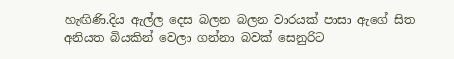හැඟිණි.දිය ඇල්ල දෙස බලන බලන වාරයක් පාසා ඇගේ සිත අනියත බියකින් වෙලා ගන්නා බවක් සෙනුරිට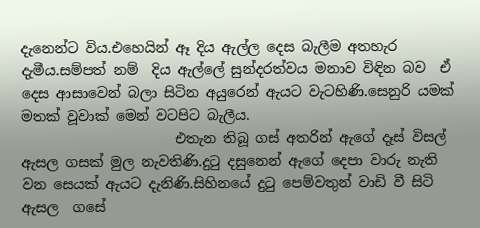දැනෙන්ට විය.එහෙයින් ඈ දිය ඇල්ල දෙස බැලීම අතහැර දැමීය.සම්පත් නම්  දිය ඇල්ලේ සුන්දරත්වය මනාව විඳින බව  ඒ දෙස ආසාවෙන් බලා සිටින අයුරෙන් ඇයට වැටහිණි.සෙනුරි යමක් මතක් වූවාක් මෙන් වටපිට බැලීය.
                      එතැන තිබූ ගස් අතරින් ඇගේ දෑස් විසල් ඇසල ගසක් මුල නැවතිණි.දුටු දසුනෙන් ඇගේ දෙපා වාරු නැති වන සෙයක් ඇයට දැනිණි.සිහිනයේ දුටු පෙම්වතුන් වාඩි වී සිටි ඇසල  ගසේ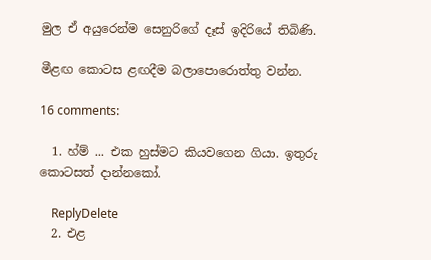මුල ඒ අයුරෙන්ම සෙනුරිගේ දෑස් ඉදිරියේ තිබිණි.

මීළඟ කොටස ළඟදීම බලාපොරොත්තු වන්න.

16 comments:

  1. හ්ම් ... එක හුස්මට කියවගෙන ගියා. ඉතුරු කොටසත් දාන්නකෝ.

    ReplyDelete
  2. එළ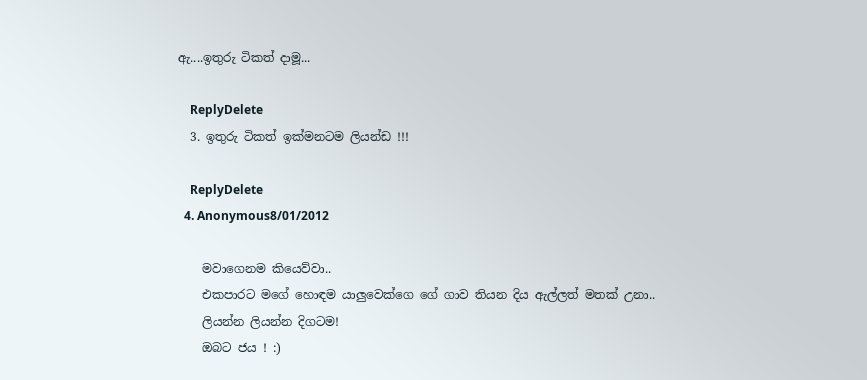ඇ....ඉතුරු ටිකත් දාමූ...

    ReplyDelete
  3. ඉතුරු ටිකත් ඉක්මනටම ලියන්ඩ !!!

    ReplyDelete
  4. Anonymous8/01/2012

    මවාගෙනම කියෙව්වා..
    එකපාරට මගේ හොඳම යාලුවෙක්ගෙ ගේ ගාව තියන දිය ඇල්ලත් මතක් උනා..
    ලියන්න ලියන්න දිගටම!
    ඔබට ජය ! :)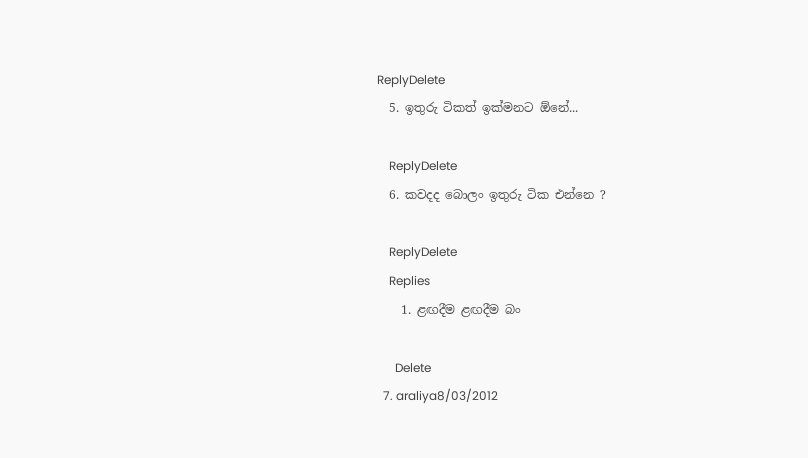ReplyDelete
  5. ඉතුරු ටිකත් ඉක්මනට ඕනේ...

    ReplyDelete
  6. කවදද බොලං ඉතුරු ටික එන්නෙ ?

    ReplyDelete
    Replies
    1. ළඟදීම ළඟදීම බං

      Delete
  7. araliya8/03/2012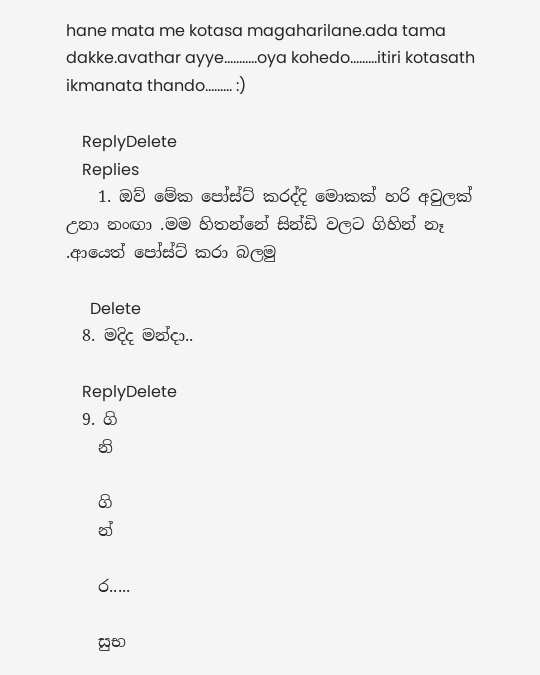hane mata me kotasa magaharilane.ada tama dakke.avathar ayye...........oya kohedo.........itiri kotasath ikmanata thando......... :)

    ReplyDelete
    Replies
    1. ඔව් මේක පෝස්ට් කරද්දි මොකක් හරි අවුලක් උනා නංඟා .මම හිතන්නේ සින්ඩි වලට ගිහින් නෑ .ආයෙත් පෝස්ට් කරා බලමු

      Delete
  8. මදිද මන්දා..

    ReplyDelete
  9. ගි
    නි

    ගි
    න්

    ර.....

    සුභ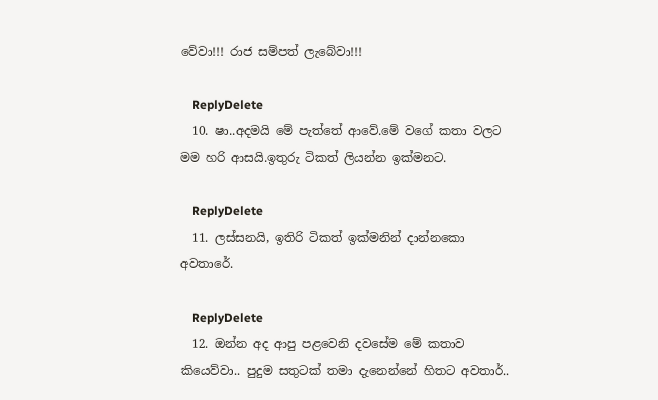වේවා!!! රාජ සම්පත් ලැබේවා!!!

    ReplyDelete
  10. ෂා..අදමයි මේ පැත්තේ ආවේ.මේ වගේ කතා වලට මම හරි ආසයි.ඉතුරු ටිකත් ලියන්න ඉක්මනට.

    ReplyDelete
  11. ලස්සනයි, ඉතිරි ටිකත් ඉක්මනින් දාන්නකො අවතාරේ.

    ReplyDelete
  12. ඔන්න අද ආපු පළවෙනි දවසේම මේ කතාව කියෙව්වා.. පුදුම සතුටක් තමා දැනෙන්නේ හිතට අවතාර්..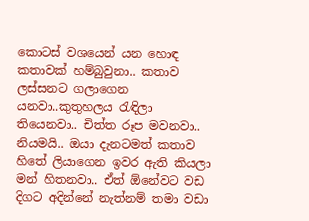කොටස් වශයෙන් යන හොඳ කතාවක් හම්බුවුනා.. කතාව ලස්සනට ගලාගෙන යනවා..කුතුහලය රැඳිලා තියෙනවා.. චිත්ත රූප මවනවා.. නියමයි.. ඔයා දැනටමත් කතාව හිතේ ලියාගෙන ඉවර ඇති කියලා මන් හිතනවා.. ඒත් ඕනේවට වඩ දිගට අදින්නේ නැත්නම් තමා වඩා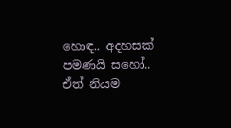හොඳ.. අදහසක් පමණයි සහෝ.. ඒත් නියම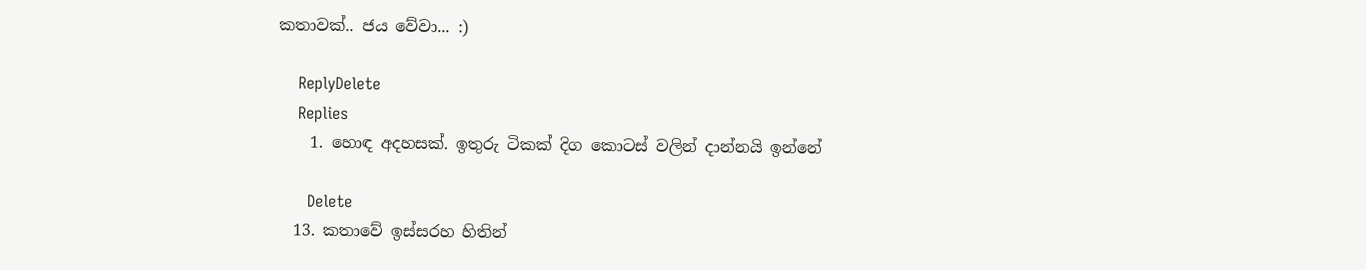කතාවක්.. ජය වේවා... :)

    ReplyDelete
    Replies
    1. හොඳ අදහසක්. ඉතුරු ටිකක් දිග කොටස් වලින් දාන්නයි ඉන්නේ

      Delete
  13. කතාවේ ඉස්සරහ හිතින්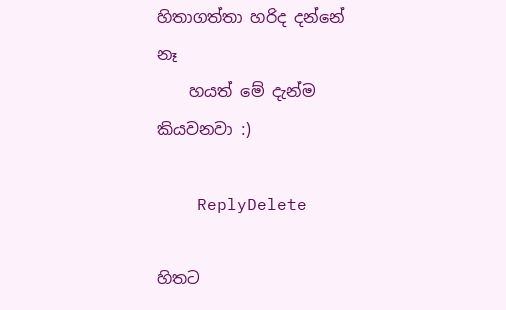හිතාගත්තා හරිද දන්නේ නෑ
    හයත් මේ දැන්ම කියවනවා :)

    ReplyDelete

හිතට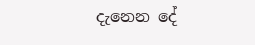දැනෙන දේ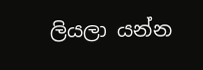ලියලා යන්න